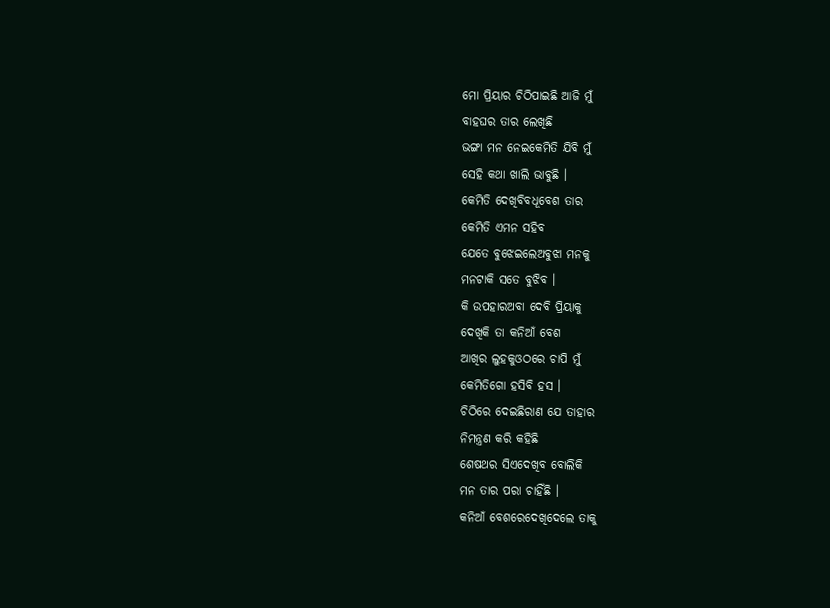ମୋ ପ୍ରିୟାର ଚିଠିପାଇଛି ଆଜି ମୁଁ
ବାହଘର ତାର ଲେଖିଛି
ଭଙ୍ଗା ମନ ନେଇକେମିତି ଯିବି ମୁଁ
ସେହି କଥା ଖାଲି ଭାବୁଛି ।
କେମିତି ଦେଖିବିବଧୂବେଶ ତାର
କେମିତି ଏମନ ସହିବ
ଯେତେ ବୁଝେଇଲେଅବୁଝା ମନକୁ
ମନଟାକି ସତେ ବୁଝିବ ।
କି ଉପହାରଅବା ଦେବି ପ୍ରିୟାକୁ
ଦେଖିକି ତା କନିଆଁ ବେଶ
ଆଖିର ଲୁହକୁଓଠରେ ଚାପି ମୁଁ
କେମିତିଗୋ ହସିବି ହସ ।
ଚିଠିରେ ଦେଇଛିରାଣ ଯେ ତାହାର
ନିମନ୍ତ୍ରଣ କରି କହିଛି
ଶେଷଥର ସିଏଦେଖିବ ବୋଲିକି
ମନ ତାର ପରା ଚାହିଁଛି ।
କନିଆଁ ବେଶରେଦେଖିଦେଲେ ତାକୁ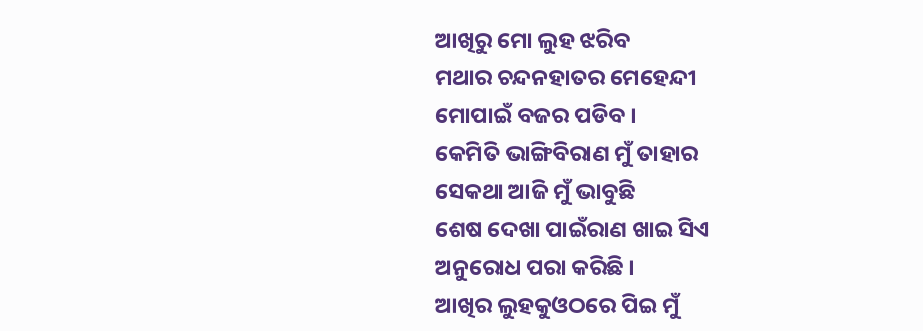ଆଖିରୁ ମୋ ଲୁହ ଝରିବ
ମଥାର ଚନ୍ଦନହାତର ମେହେନ୍ଦୀ
ମୋପାଇଁ ବଜର ପଡିବ ।
କେମିତି ଭାଙ୍ଗିବିରାଣ ମୁଁ ତାହାର
ସେକଥା ଆଜି ମୁଁ ଭାବୁଛି
ଶେଷ ଦେଖା ପାଇଁରାଣ ଖାଇ ସିଏ
ଅନୁରୋଧ ପରା କରିଛି ।
ଆଖିର ଲୁହକୁଓଠରେ ପିଇ ମୁଁ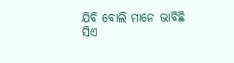ଯିବି ବୋଲି ମାନେ ଭାବିଛି
ସିଏ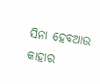ସିନା ହେବଆଉ କାହାର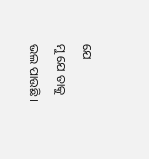ଯେ
ମୁ ଯେ ତାକୁ ଭଲ ପାଉଛି ।